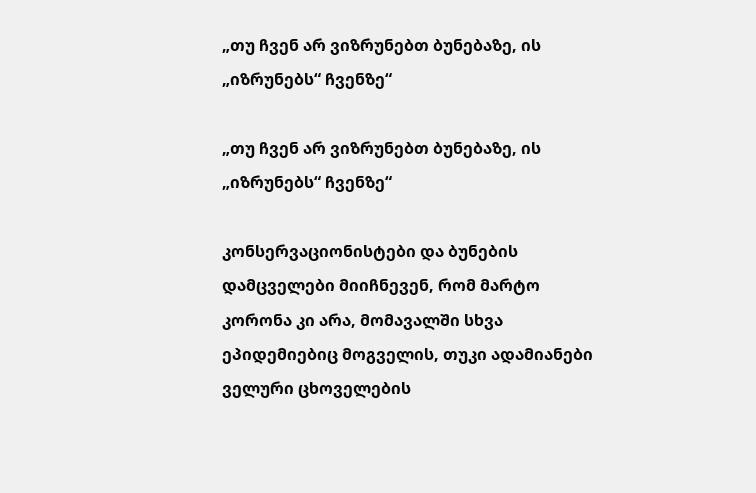„თუ ჩვენ არ ვიზრუნებთ ბუნებაზე, ის „იზრუნებს“ ჩვენზე“

„თუ ჩვენ არ ვიზრუნებთ ბუნებაზე, ის „იზრუნებს“ ჩვენზე“

კონსერვაციონისტები და ბუნების დამცველები მიიჩნევენ, რომ მარტო კორონა კი არა, მომავალში სხვა ეპიდემიებიც მოგველის, თუკი ადამიანები ველური ცხოველების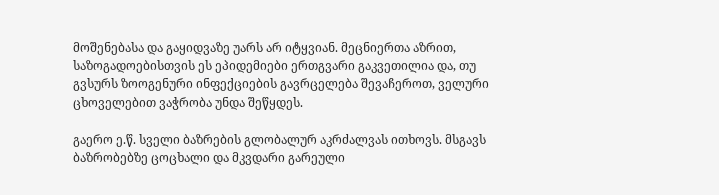მოშენებასა და გაყიდვაზე უარს არ იტყვიან. მეცნიერთა აზრით, საზოგადოებისთვის ეს ეპიდემიები ერთგვარი გაკვეთილია და, თუ გვსურს ზოოგენური ინფექციების გავრცელება შევაჩეროთ, ველური ცხოველებით ვაჭრობა უნდა შეწყდეს.

გაერო ე.წ. სველი ბაზრების გლობალურ აკრძალვას ითხოვს. მსგავს ბაზრობებზე ცოცხალი და მკვდარი გარეული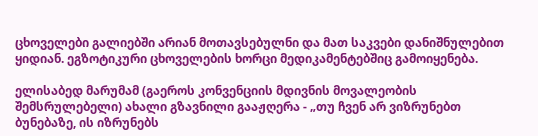ცხოველები გალიებში არიან მოთავსებულნი და მათ საკვები დანიშნულებით ყიდიან. ეგზოტიკური ცხოველების ხორცი მედიკამენტებშიც გამოიყენება.

ელისაბედ მარუმამ (გაეროს კონვენციის მდივნის მოვალეობის შემსრულებელი) ახალი გზავნილი გააჟღერა - „თუ ჩვენ არ ვიზრუნებთ ბუნებაზე, ის იზრუნებს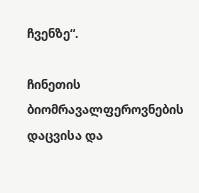ჩვენზე“.

ჩინეთის ბიომრავალფეროვნების დაცვისა და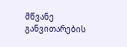მწვანე განვითარების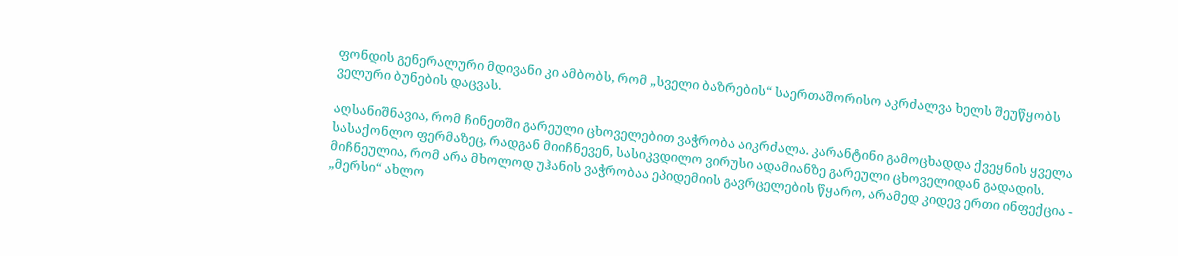ფონდის გენერალური მდივანი კი ამბობს, რომ „სველი ბაზრების“ საერთაშორისო აკრძალვა ხელს შეუწყობს ველური ბუნების დაცვას.

აღსანიშნავია, რომ ჩინეთში გარეული ცხოველებით ვაჭრობა აიკრძალა. კარანტინი გამოცხადდა ქვეყნის ყველა სასაქონლო ფერმაზეც, რადგან მიიჩნევენ, სასიკვდილო ვირუსი ადამიანზე გარეული ცხოველიდან გადადის. მიჩნეულია, რომ არა მხოლოდ უჰანის ვაჭრობაა ეპიდემიის გავრცელების წყარო, არამედ კიდევ ერთი ინფექცია - „მერსი“ ახლო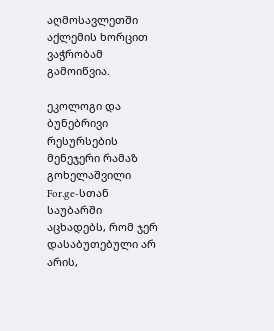აღმოსავლეთში აქლემის ხორცით ვაჭრობამ გამოიწვია.

ეკოლოგი და ბუნებრივი რესურსების მენეჯერი რამაზ გოხელაშვილი For.ge-სთან საუბარში აცხადებს, რომ ჯერ დასაბუთებული არ არის,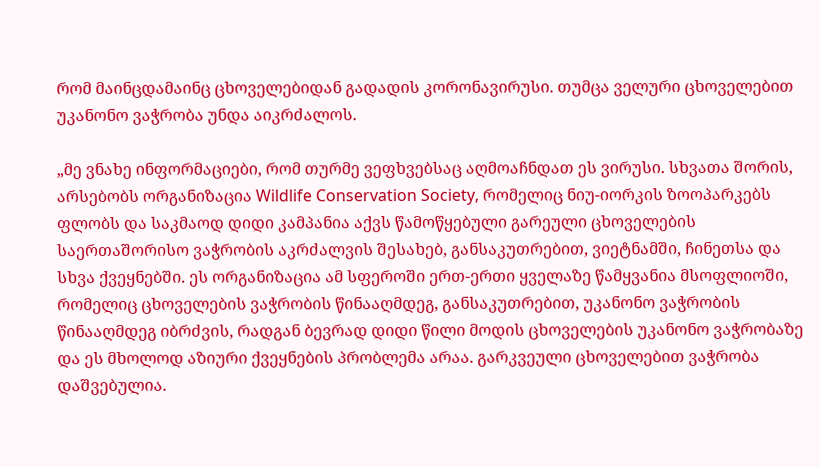რომ მაინცდამაინც ცხოველებიდან გადადის კორონავირუსი. თუმცა ველური ცხოველებით უკანონო ვაჭრობა უნდა აიკრძალოს.

„მე ვნახე ინფორმაციები, რომ თურმე ვეფხვებსაც აღმოაჩნდათ ეს ვირუსი. სხვათა შორის, არსებობს ორგანიზაცია Wildlife Conservation Society, რომელიც ნიუ-იორკის ზოოპარკებს ფლობს და საკმაოდ დიდი კამპანია აქვს წამოწყებული გარეული ცხოველების საერთაშორისო ვაჭრობის აკრძალვის შესახებ, განსაკუთრებით, ვიეტნამში, ჩინეთსა და სხვა ქვეყნებში. ეს ორგანიზაცია ამ სფეროში ერთ-ერთი ყველაზე წამყვანია მსოფლიოში, რომელიც ცხოველების ვაჭრობის წინააღმდეგ, განსაკუთრებით, უკანონო ვაჭრობის წინააღმდეგ იბრძვის, რადგან ბევრად დიდი წილი მოდის ცხოველების უკანონო ვაჭრობაზე და ეს მხოლოდ აზიური ქვეყნების პრობლემა არაა. გარკვეული ცხოველებით ვაჭრობა დაშვებულია.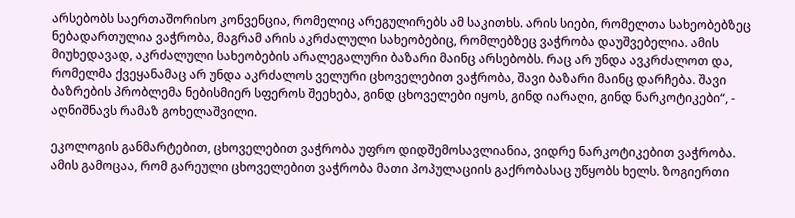არსებობს საერთაშორისო კონვენცია, რომელიც არეგულირებს ამ საკითხს. არის სიები, რომელთა სახეობებზეც ნებადართულია ვაჭრობა, მაგრამ არის აკრძალული სახეობებიც, რომლებზეც ვაჭრობა დაუშვებელია. ამის მიუხედავად, აკრძალული სახეობების არალეგალური ბაზარი მაინც არსებობს. რაც არ უნდა ავკრძალოთ და, რომელმა ქვეყანამაც არ უნდა აკრძალოს ველური ცხოველებით ვაჭრობა, შავი ბაზარი მაინც დარჩება. შავი ბაზრების პრობლემა ნებისმიერ სფეროს შეეხება, გინდ ცხოველები იყოს, გინდ იარაღი, გინდ ნარკოტიკები“, - აღნიშნავს რამაზ გოხელაშვილი.

ეკოლოგის განმარტებით, ცხოველებით ვაჭრობა უფრო დიდშემოსავლიანია, ვიდრე ნარკოტიკებით ვაჭრობა. ამის გამოცაა, რომ გარეული ცხოველებით ვაჭრობა მათი პოპულაციის გაქრობასაც უწყობს ხელს. ზოგიერთი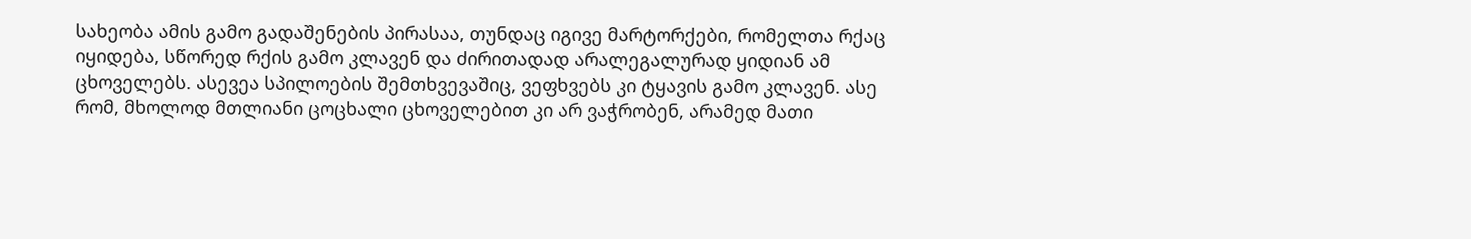სახეობა ამის გამო გადაშენების პირასაა, თუნდაც იგივე მარტორქები, რომელთა რქაც იყიდება, სწორედ რქის გამო კლავენ და ძირითადად არალეგალურად ყიდიან ამ ცხოველებს. ასევეა სპილოების შემთხვევაშიც, ვეფხვებს კი ტყავის გამო კლავენ. ასე რომ, მხოლოდ მთლიანი ცოცხალი ცხოველებით კი არ ვაჭრობენ, არამედ მათი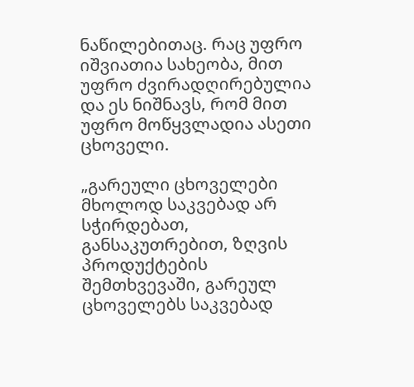ნაწილებითაც. რაც უფრო იშვიათია სახეობა, მით უფრო ძვირადღირებულია და ეს ნიშნავს, რომ მით უფრო მოწყვლადია ასეთი ცხოველი.

„გარეული ცხოველები მხოლოდ საკვებად არ სჭირდებათ, განსაკუთრებით, ზღვის პროდუქტების შემთხვევაში, გარეულ ცხოველებს საკვებად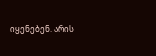იყენებენ. არის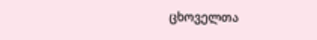ცხოველთა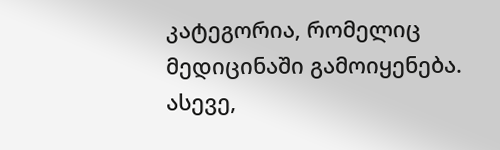კატეგორია, რომელიც მედიცინაში გამოიყენება. ასევე,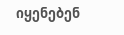იყენებენ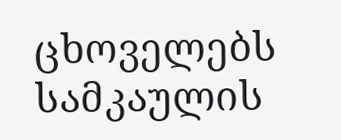ცხოველებს სამკაულის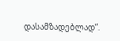დასამზადებლად“.